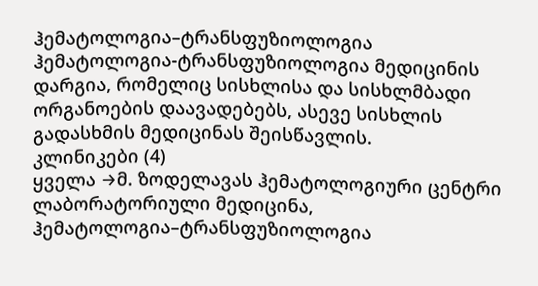ჰემატოლოგია–ტრანსფუზიოლოგია
ჰემატოლოგია-ტრანსფუზიოლოგია მედიცინის დარგია, რომელიც სისხლისა და სისხლმბადი ორგანოების დაავადებებს, ასევე სისხლის გადასხმის მედიცინას შეისწავლის.
კლინიკები (4)
ყველა →მ. ზოდელავას ჰემატოლოგიური ცენტრი
ლაბორატორიული მედიცინა, ჰემატოლოგია–ტრანსფუზიოლოგია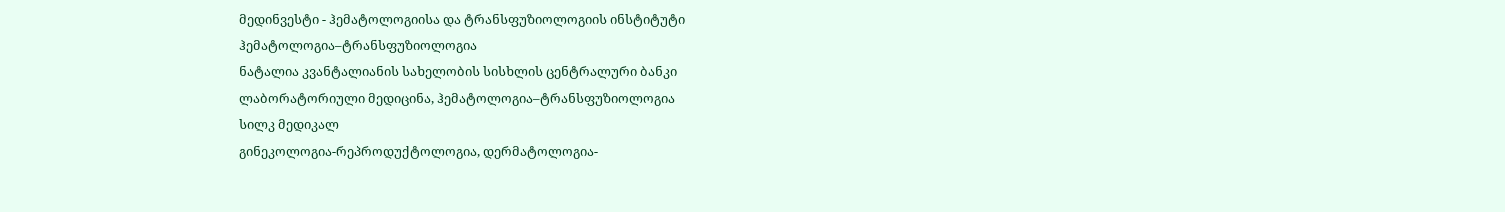მედინვესტი - ჰემატოლოგიისა და ტრანსფუზიოლოგიის ინსტიტუტი
ჰემატოლოგია–ტრანსფუზიოლოგია
ნატალია კვანტალიანის სახელობის სისხლის ცენტრალური ბანკი
ლაბორატორიული მედიცინა, ჰემატოლოგია–ტრანსფუზიოლოგია
სილკ მედიკალ
გინეკოლოგია-რეპროდუქტოლოგია, დერმატოლოგია-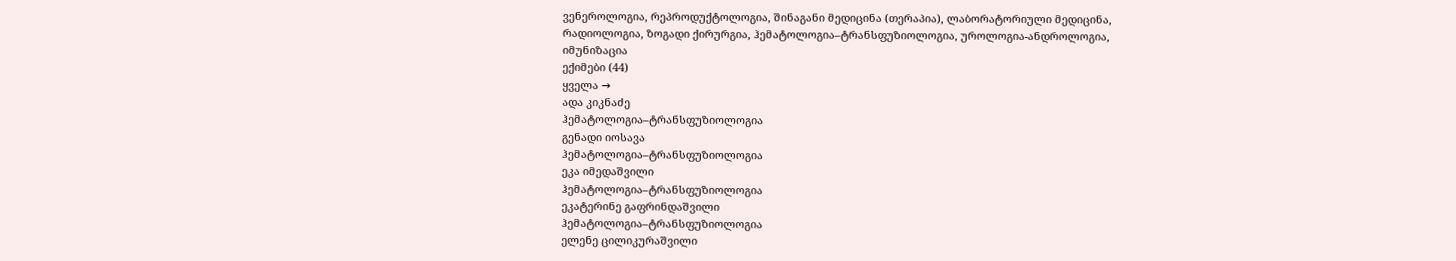ვენეროლოგია, რეპროდუქტოლოგია, შინაგანი მედიცინა (თერაპია), ლაბორატორიული მედიცინა, რადიოლოგია, ზოგადი ქირურგია, ჰემატოლოგია–ტრანსფუზიოლოგია, უროლოგია-ანდროლოგია, იმუნიზაცია
ექიმები (44)
ყველა →
ადა კიკნაძე
ჰემატოლოგია–ტრანსფუზიოლოგია
გენადი იოსავა
ჰემატოლოგია–ტრანსფუზიოლოგია
ეკა იმედაშვილი
ჰემატოლოგია–ტრანსფუზიოლოგია
ეკატერინე გაფრინდაშვილი
ჰემატოლოგია–ტრანსფუზიოლოგია
ელენე ცილიკურაშვილი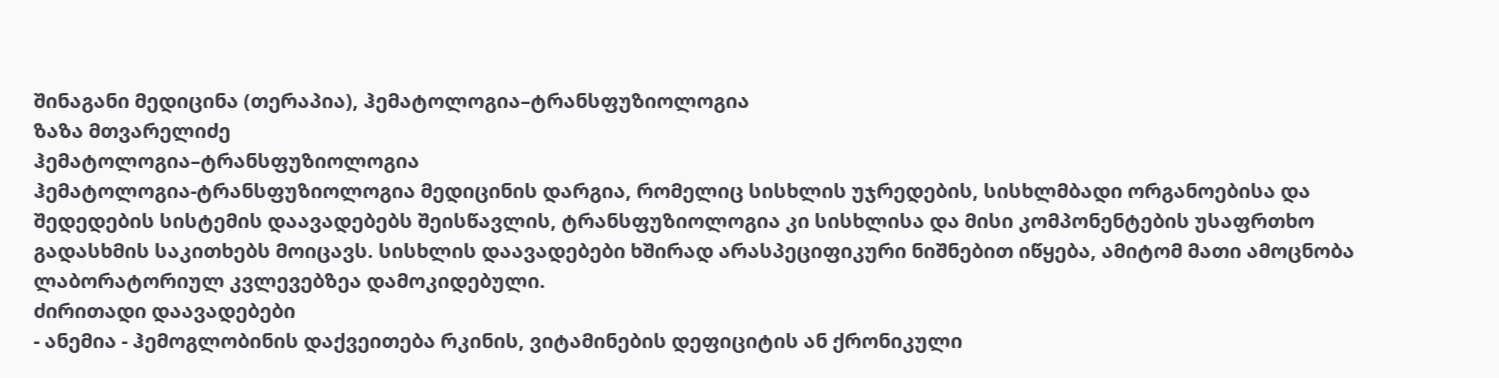შინაგანი მედიცინა (თერაპია), ჰემატოლოგია–ტრანსფუზიოლოგია
ზაზა მთვარელიძე
ჰემატოლოგია–ტრანსფუზიოლოგია
ჰემატოლოგია-ტრანსფუზიოლოგია მედიცინის დარგია, რომელიც სისხლის უჯრედების, სისხლმბადი ორგანოებისა და შედედების სისტემის დაავადებებს შეისწავლის, ტრანსფუზიოლოგია კი სისხლისა და მისი კომპონენტების უსაფრთხო გადასხმის საკითხებს მოიცავს. სისხლის დაავადებები ხშირად არასპეციფიკური ნიშნებით იწყება, ამიტომ მათი ამოცნობა ლაბორატორიულ კვლევებზეა დამოკიდებული.
ძირითადი დაავადებები
- ანემია - ჰემოგლობინის დაქვეითება რკინის, ვიტამინების დეფიციტის ან ქრონიკული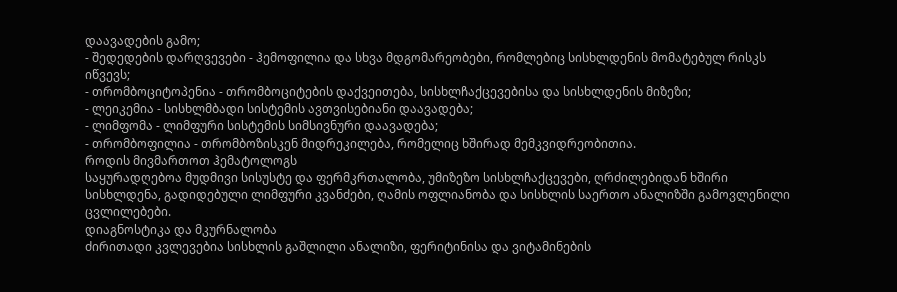დაავადების გამო;
- შედედების დარღვევები - ჰემოფილია და სხვა მდგომარეობები, რომლებიც სისხლდენის მომატებულ რისკს იწვევს;
- თრომბოციტოპენია - თრომბოციტების დაქვეითება, სისხლჩაქცევებისა და სისხლდენის მიზეზი;
- ლეიკემია - სისხლმბადი სისტემის ავთვისებიანი დაავადება;
- ლიმფომა - ლიმფური სისტემის სიმსივნური დაავადება;
- თრომბოფილია - თრომბოზისკენ მიდრეკილება, რომელიც ხშირად მემკვიდრეობითია.
როდის მივმართოთ ჰემატოლოგს
საყურადღებოა მუდმივი სისუსტე და ფერმკრთალობა, უმიზეზო სისხლჩაქცევები, ღრძილებიდან ხშირი სისხლდენა, გადიდებული ლიმფური კვანძები, ღამის ოფლიანობა და სისხლის საერთო ანალიზში გამოვლენილი ცვლილებები.
დიაგნოსტიკა და მკურნალობა
ძირითადი კვლევებია სისხლის გაშლილი ანალიზი, ფერიტინისა და ვიტამინების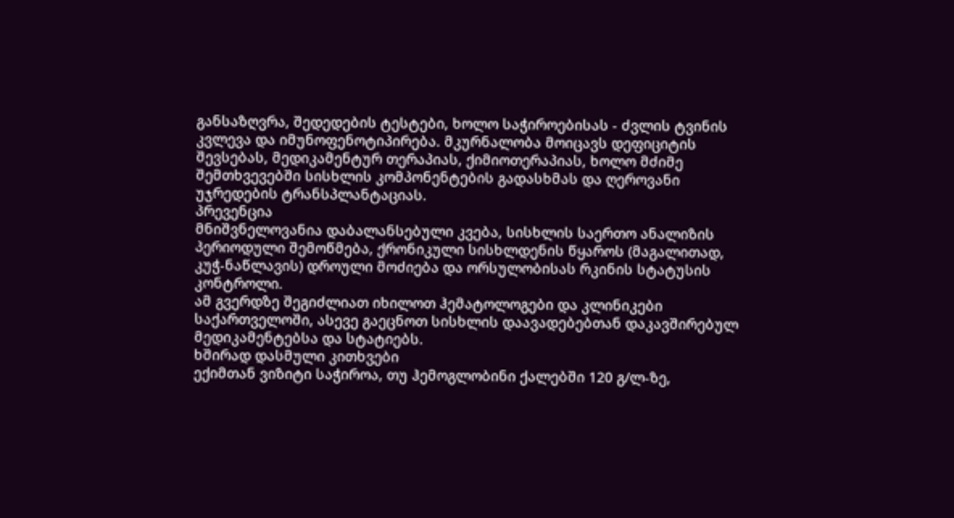განსაზღვრა, შედედების ტესტები, ხოლო საჭიროებისას - ძვლის ტვინის კვლევა და იმუნოფენოტიპირება. მკურნალობა მოიცავს დეფიციტის შევსებას, მედიკამენტურ თერაპიას, ქიმიოთერაპიას, ხოლო მძიმე შემთხვევებში სისხლის კომპონენტების გადასხმას და ღეროვანი უჯრედების ტრანსპლანტაციას.
პრევენცია
მნიშვნელოვანია დაბალანსებული კვება, სისხლის საერთო ანალიზის პერიოდული შემოწმება, ქრონიკული სისხლდენის წყაროს (მაგალითად, კუჭ-ნაწლავის) დროული მოძიება და ორსულობისას რკინის სტატუსის კონტროლი.
ამ გვერდზე შეგიძლიათ იხილოთ ჰემატოლოგები და კლინიკები საქართველოში, ასევე გაეცნოთ სისხლის დაავადებებთან დაკავშირებულ მედიკამენტებსა და სტატიებს.
ხშირად დასმული კითხვები
ექიმთან ვიზიტი საჭიროა, თუ ჰემოგლობინი ქალებში 120 გ/ლ-ზე,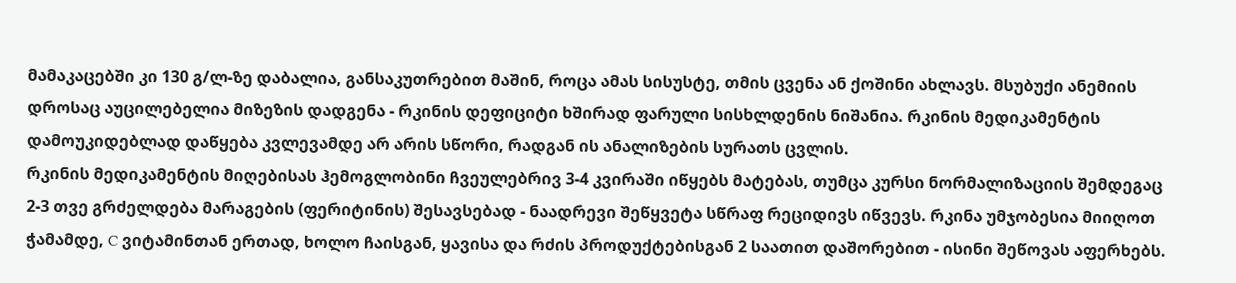მამაკაცებში კი 130 გ/ლ-ზე დაბალია, განსაკუთრებით მაშინ, როცა ამას სისუსტე, თმის ცვენა ან ქოშინი ახლავს. მსუბუქი ანემიის დროსაც აუცილებელია მიზეზის დადგენა - რკინის დეფიციტი ხშირად ფარული სისხლდენის ნიშანია. რკინის მედიკამენტის დამოუკიდებლად დაწყება კვლევამდე არ არის სწორი, რადგან ის ანალიზების სურათს ცვლის.
რკინის მედიკამენტის მიღებისას ჰემოგლობინი ჩვეულებრივ 3-4 კვირაში იწყებს მატებას, თუმცა კურსი ნორმალიზაციის შემდეგაც 2-3 თვე გრძელდება მარაგების (ფერიტინის) შესავსებად - ნაადრევი შეწყვეტა სწრაფ რეციდივს იწვევს. რკინა უმჯობესია მიიღოთ ჭამამდე, C ვიტამინთან ერთად, ხოლო ჩაისგან, ყავისა და რძის პროდუქტებისგან 2 საათით დაშორებით - ისინი შეწოვას აფერხებს.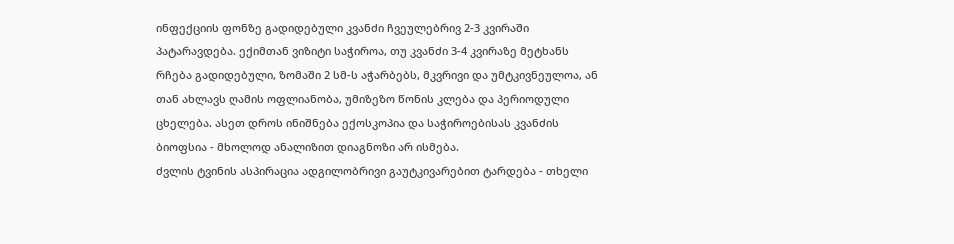ინფექციის ფონზე გადიდებული კვანძი ჩვეულებრივ 2-3 კვირაში პატარავდება. ექიმთან ვიზიტი საჭიროა, თუ კვანძი 3-4 კვირაზე მეტხანს რჩება გადიდებული, ზომაში 2 სმ-ს აჭარბებს, მკვრივი და უმტკივნეულოა, ან თან ახლავს ღამის ოფლიანობა, უმიზეზო წონის კლება და პერიოდული ცხელება. ასეთ დროს ინიშნება ექოსკოპია და საჭიროებისას კვანძის ბიოფსია - მხოლოდ ანალიზით დიაგნოზი არ ისმება.
ძვლის ტვინის ასპირაცია ადგილობრივი გაუტკივარებით ტარდება - თხელი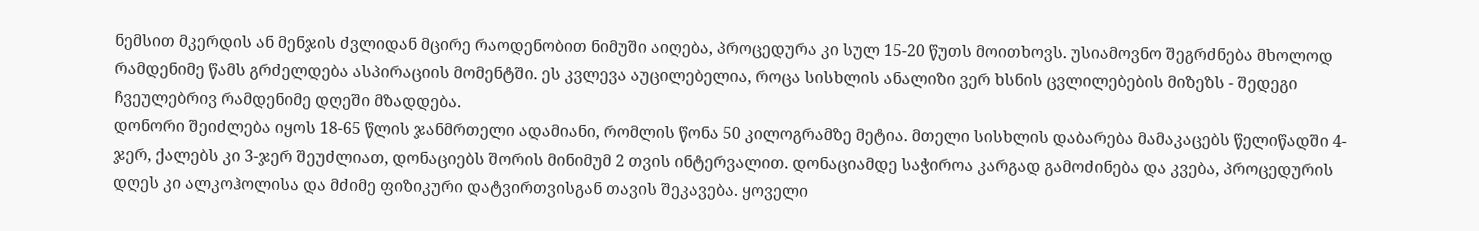ნემსით მკერდის ან მენჯის ძვლიდან მცირე რაოდენობით ნიმუში აიღება, პროცედურა კი სულ 15-20 წუთს მოითხოვს. უსიამოვნო შეგრძნება მხოლოდ რამდენიმე წამს გრძელდება ასპირაციის მომენტში. ეს კვლევა აუცილებელია, როცა სისხლის ანალიზი ვერ ხსნის ცვლილებების მიზეზს - შედეგი ჩვეულებრივ რამდენიმე დღეში მზადდება.
დონორი შეიძლება იყოს 18-65 წლის ჯანმრთელი ადამიანი, რომლის წონა 50 კილოგრამზე მეტია. მთელი სისხლის დაბარება მამაკაცებს წელიწადში 4-ჯერ, ქალებს კი 3-ჯერ შეუძლიათ, დონაციებს შორის მინიმუმ 2 თვის ინტერვალით. დონაციამდე საჭიროა კარგად გამოძინება და კვება, პროცედურის დღეს კი ალკოჰოლისა და მძიმე ფიზიკური დატვირთვისგან თავის შეკავება. ყოველი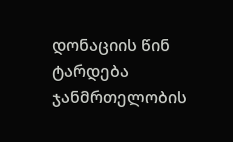დონაციის წინ ტარდება ჯანმრთელობის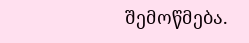შემოწმება.